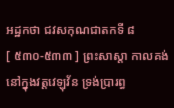អដ្ឋកថា ជវសកុណជាតកទី ៨
[ ៥៣០-៥៣៣ ] ព្រះសាស្តា កាលគង់នៅក្នុងវត្តវេឡុវ័ន ទ្រង់ប្រារព្ធ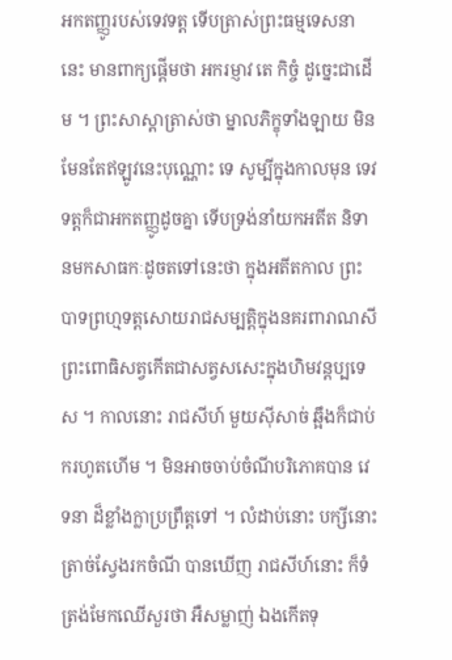អកតញ្ញូរបស់ទេវទត្ត ទើបត្រាស់ព្រះធម្មទេសនានេះ មានពាក្យផ្តើមថា អករម្ញាវ តេ កិច្ចំ ដូច្នេះជាដើម ។ ព្រះសាស្តាត្រាស់ថា ម្នាលភិក្ខុទាំងឡាយ មិនមែនតែឥឡូវនេះបុណ្ណោះ ទេ សូម្បីក្នុងកាលមុន ទេវទត្តក៏ជាអកតញ្ញូដូចគ្នា ទើបទ្រង់នាំយកអតីត និទានមកសាធកៈដូចតទៅនេះថា ក្នុងអតីតកាល ព្រះបាទព្រហ្មទត្តសោយរាជសម្បត្តិក្នុងនគរពារាណសី ព្រះពោធិសត្វកើតជាសត្វសសេះក្នុងហិមវន្តប្បទេស ។ កាលនោះ រាជសីហ៍ មួយស៊ីសាច់ ឆ្អឹងក៏ជាប់ករហូតហើម ។ មិនអាចចាប់ចំណីបរិភោគបាន វេទនា ដ៏ខ្លាំងក្លាប្រព្រឹត្តទៅ ។ លំដាប់នោះ បក្សីនោះត្រាច់ស្វែងរកចំណី បានឃើញ រាជសីហ៍នោះ ក៏ទំត្រង់មែកឈើសួរថា អឺសម្លាញ់ ឯងកើតទុ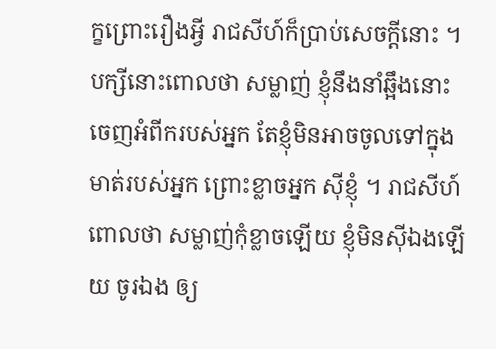ក្ខព្រោះរឿងអ្វី រាជសីហ៍ក៏ប្រាប់សេចក្តីនោះ ។ បក្សីនោះពោលថា សម្លាញ់ ខ្ញុំនឹងនាំឆ្អឹងនោះ ចេញអំពីករបស់អ្នក តែខ្ញុំមិនអាចចូលទៅក្នុងមាត់របស់អ្នក ព្រោះខ្លាចអ្នក ស៊ីខ្ញុំ ។ រាជសីហ៍ពោលថា សម្លាញ់កុំខ្លាចឡើយ ខ្ញុំមិនស៊ីឯងឡើយ ចូរឯង ឲ្យ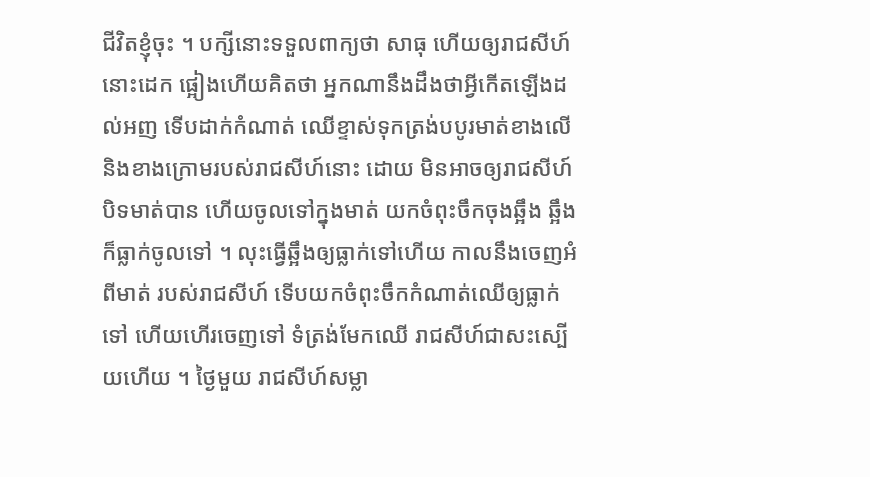ជីវិតខ្ញុំចុះ ។ បក្សីនោះទទួលពាក្យថា សាធុ ហើយឲ្យរាជសីហ៍នោះដេក ផ្អៀងហើយគិតថា អ្នកណានឹងដឹងថាអ្វីកើតឡើងដល់អញ ទើបដាក់កំណាត់ ឈើខ្ទាស់ទុកត្រង់បបូរមាត់ខាងលើនិងខាងក្រោមរបស់រាជសីហ៍នោះ ដោយ មិនអាចឲ្យរាជសីហ៍បិទមាត់បាន ហើយចូលទៅក្នុងមាត់ យកចំពុះចឹកចុងឆ្អឹង ឆ្អឹងក៏ធ្លាក់ចូលទៅ ។ លុះធ្វើឆ្អឹងឲ្យធ្លាក់ទៅហើយ កាលនឹងចេញអំពីមាត់ របស់រាជសីហ៍ ទើបយកចំពុះចឹកកំណាត់ឈើឲ្យធ្លាក់ទៅ ហើយហើរចេញទៅ ទំត្រង់មែកឈើ រាជសីហ៍ជាសះស្បើយហើយ ។ ថ្ងៃមួយ រាជសីហ៍សម្លា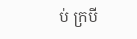ប់ ក្របី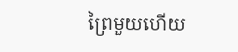ព្រៃមួយហើយ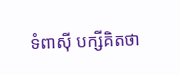ទំពាស៊ី បក្សីគិតថា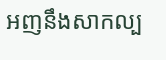អញនឹងសាកល្ប